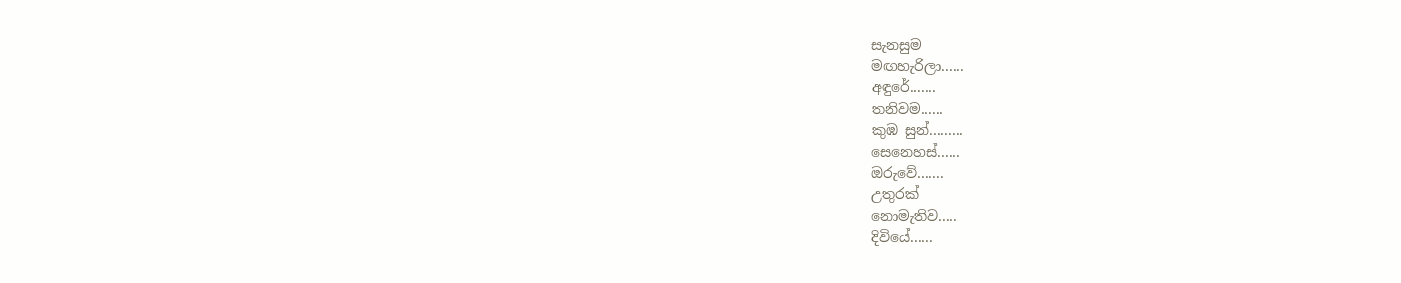සැනසුම
මඟහැරිලා......
අඳුරේ.......
තනිවම......
කුඹ සුන්.........
සෙනෙහස්......
ඔරුවේ.......
උතුරක්
නොමැතිව.....
දිවියේ......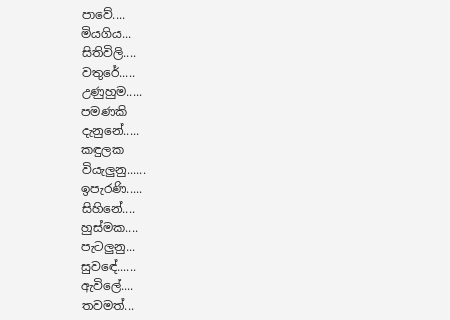පාවේ....
මියගිය...
සිතිවිලි....
වතුරේ.....
උණුහුම.....
පමණකි
දැනුනේ.....
කඳුලක
වියැලුනු......
ඉපැරණි.....
සිහිනේ....
හුස්මක....
පැටලුනු...
සුවඳේ......
ඇවිලේ....
තවමත්...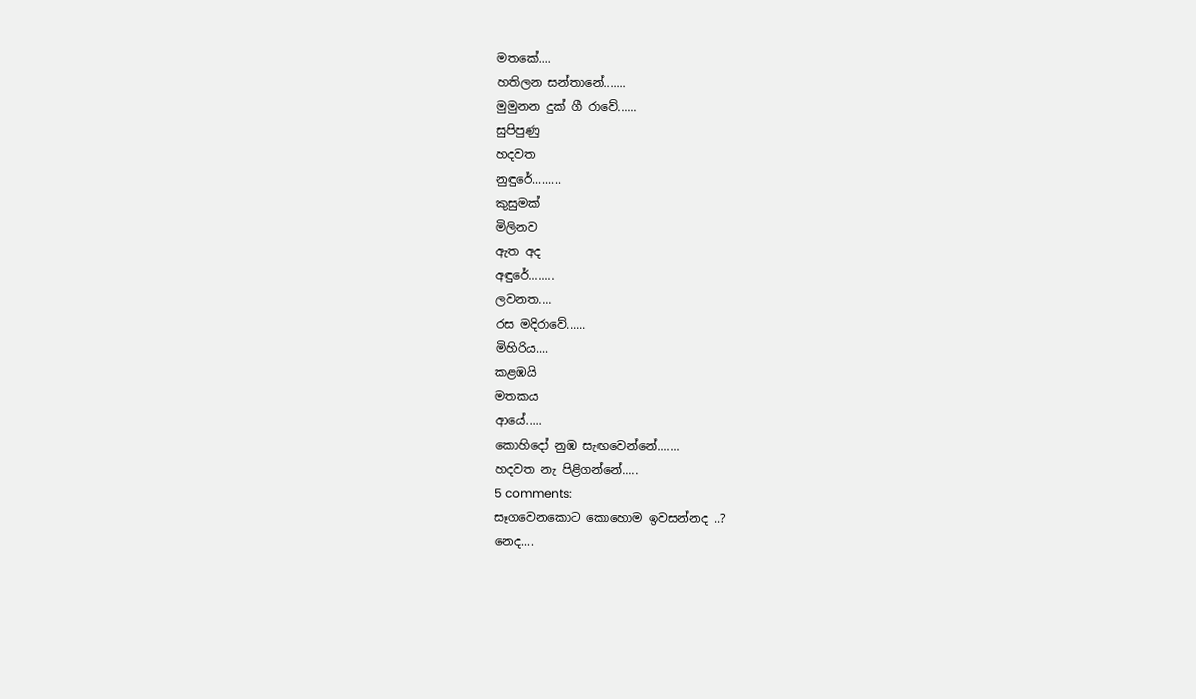මතකේ....
හතිලන සන්තානේ.......
මුමුනන දුක් ගී රාවේ......
සුපිපුණු
හදවත
නුඳුරේ.........
කුසුමක්
මිලිනව
ඇත අද
අඳුරේ........
ලවනත....
රස මදිරාවේ......
මිහිරිය....
කළඹයි
මතකය
ආයේ.....
කොහිදෝ නුඹ සැඟවෙන්නේ.......
හදවත නැ පිළිගන්නේ.....
5 comments:
සෑගවෙනකොට කොහොම ඉවසන්නද ..?
නෙද....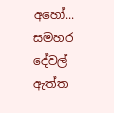අහෝ...
සමහර දේවල් ඇත්ත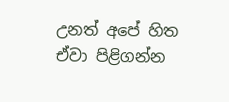උනත් අපේ හිත ඒවා පිළිගන්න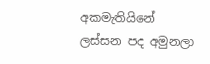අකමැතියිනේ
ලස්සන පද අමුනලා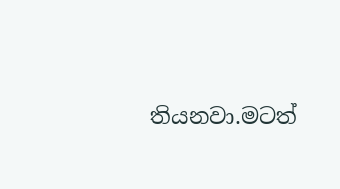තියනවා.මටත්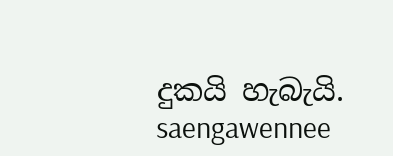දුකයි හැබැයි.
saengawennee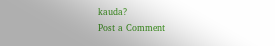kauda?
Post a Comment